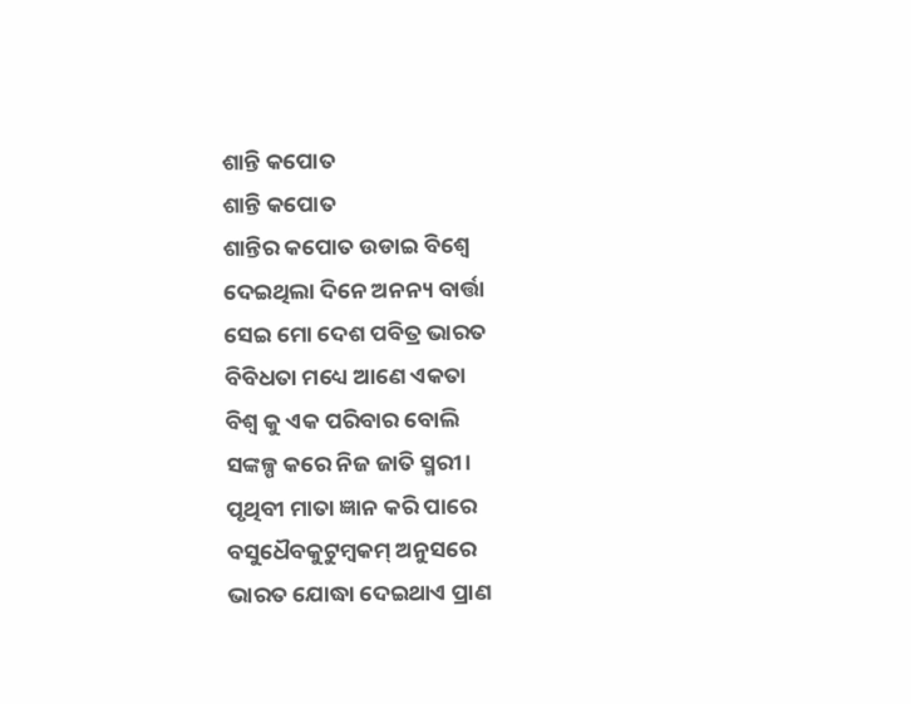ଶାନ୍ତି କପୋତ
ଶାନ୍ତି କପୋତ
ଶାନ୍ତିର କପୋତ ଉଡାଇ ବିଶ୍ୱେ
ଦେଇଥିଲା ଦିନେ ଅନନ୍ୟ ବାର୍ତ୍ତା
ସେଇ ମୋ ଦେଶ ପବିତ୍ର ଭାରତ
ବିବିଧତା ମଧ୍ୟେ ଆଣେ ଏକତା
ବିଶ୍ୱ କୁ ଏକ ପରିବାର ବୋଲି
ସଙ୍କଳ୍ପ କରେ ନିଜ ଜାତି ସ୍ମରୀ।
ପୃଥିବୀ ମାତା ଜ୍ଞାନ କରି ପାରେ
ବସୁଧୈବକୁଟୁମ୍ବକମ୍ ଅନୁସରେ
ଭାରତ ଯୋଦ୍ଧା ଦେଇଥାଏ ପ୍ରାଣ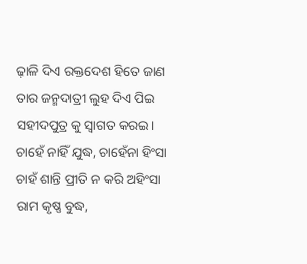ଢ଼ାଳି ଦିଏ ରକ୍ତଦେଶ ହିତେ ଜାଣ
ତାର ଜନ୍ମଦାତ୍ରୀ ଲୁହ ଦିଏ ପିଇ
ସହୀଦପୁତ୍ର କୁ ସ୍ୱାଗତ କରଇ।
ଚାହେଁ ନାହିଁ ଯୁଦ୍ଧ, ଚାହେଁନା ହିଂସା
ଚାହଁ ଶାନ୍ତି ପ୍ରୀତି ନ କରି ଅହିଂସା
ରାମ କୃଷ୍ଣ ବୁଦ୍ଧ,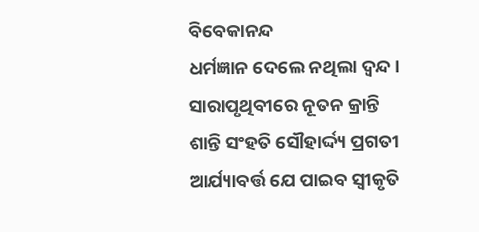ବିବେକାନନ୍ଦ
ଧର୍ମଜ୍ଞାନ ଦେଲେ ନଥିଲା ଦ୍ଵନ୍ଦ।
ସାରାପୃଥିବୀରେ ନୂତନ କ୍ରାନ୍ତି
ଶାନ୍ତି ସଂହତି ସୌହାର୍ଦ୍ଦ୍ୟ ପ୍ରଗତୀ
ଆର୍ଯ୍ୟାବର୍ତ୍ତ ଯେ ପାଇବ ସ୍ବୀକୃତି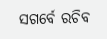ସଗର୍ବେ ରଚିବ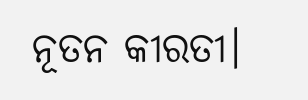ନୂତନ କୀରତୀ।